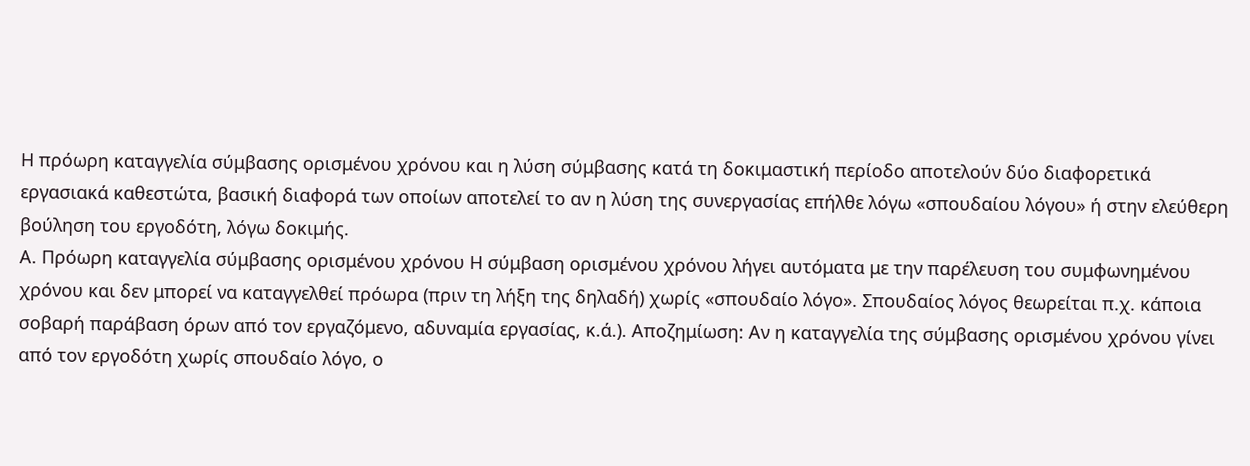Η πρόωρη καταγγελία σύμβασης ορισμένου χρόνου και η λύση σύμβασης κατά τη δοκιμαστική περίοδο αποτελούν δύο διαφορετικά εργασιακά καθεστώτα, βασική διαφορά των οποίων αποτελεί το αν η λύση της συνεργασίας επήλθε λόγω «σπουδαίου λόγου» ή στην ελεύθερη βούληση του εργοδότη, λόγω δοκιμής.
Α. Πρόωρη καταγγελία σύμβασης ορισμένου χρόνου Η σύμβαση ορισμένου χρόνου λήγει αυτόματα με την παρέλευση του συμφωνημένου χρόνου και δεν μπορεί να καταγγελθεί πρόωρα (πριν τη λήξη της δηλαδή) χωρίς «σπουδαίο λόγο». Σπουδαίος λόγος θεωρείται π.χ. κάποια σοβαρή παράβαση όρων από τον εργαζόμενο, αδυναμία εργασίας, κ.ά.). Αποζημίωση: Αν η καταγγελία της σύμβασης ορισμένου χρόνου γίνει από τον εργοδότη χωρίς σπουδαίο λόγο, ο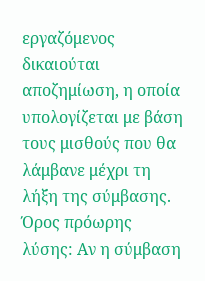εργαζόμενος δικαιούται αποζημίωση, η οποία υπολογίζεται με βάση τους μισθούς που θα λάμβανε μέχρι τη λήξη της σύμβασης. Όρος πρόωρης λύσης: Αν η σύμβαση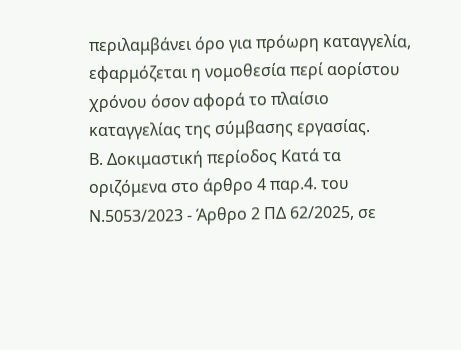περιλαμβάνει όρο για πρόωρη καταγγελία, εφαρμόζεται η νομοθεσία περί αορίστου χρόνου όσον αφορά το πλαίσιο καταγγελίας της σύμβασης εργασίας.
Β. Δοκιμαστική περίοδος Κατά τα οριζόμενα στο άρθρο 4 παρ.4. του Ν.5053/2023 - Άρθρο 2 ΠΔ 62/2025, σε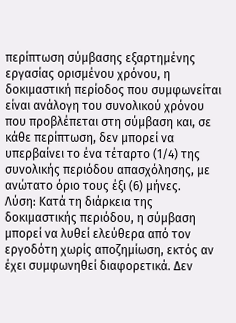περίπτωση σύμβασης εξαρτημένης εργασίας ορισμένου χρόνου, η δοκιμαστική περίοδος που συμφωνείται είναι ανάλογη του συνολικού χρόνου που προβλέπεται στη σύμβαση και, σε κάθε περίπτωση, δεν μπορεί να υπερβαίνει το ένα τέταρτο (1/4) της συνολικής περιόδου απασχόλησης, με ανώτατο όριο τους έξι (6) μήνες.
Λύση: Κατά τη διάρκεια της δοκιμαστικής περιόδου, η σύμβαση μπορεί να λυθεί ελεύθερα από τον εργοδότη χωρίς αποζημίωση, εκτός αν έχει συμφωνηθεί διαφορετικά. Δεν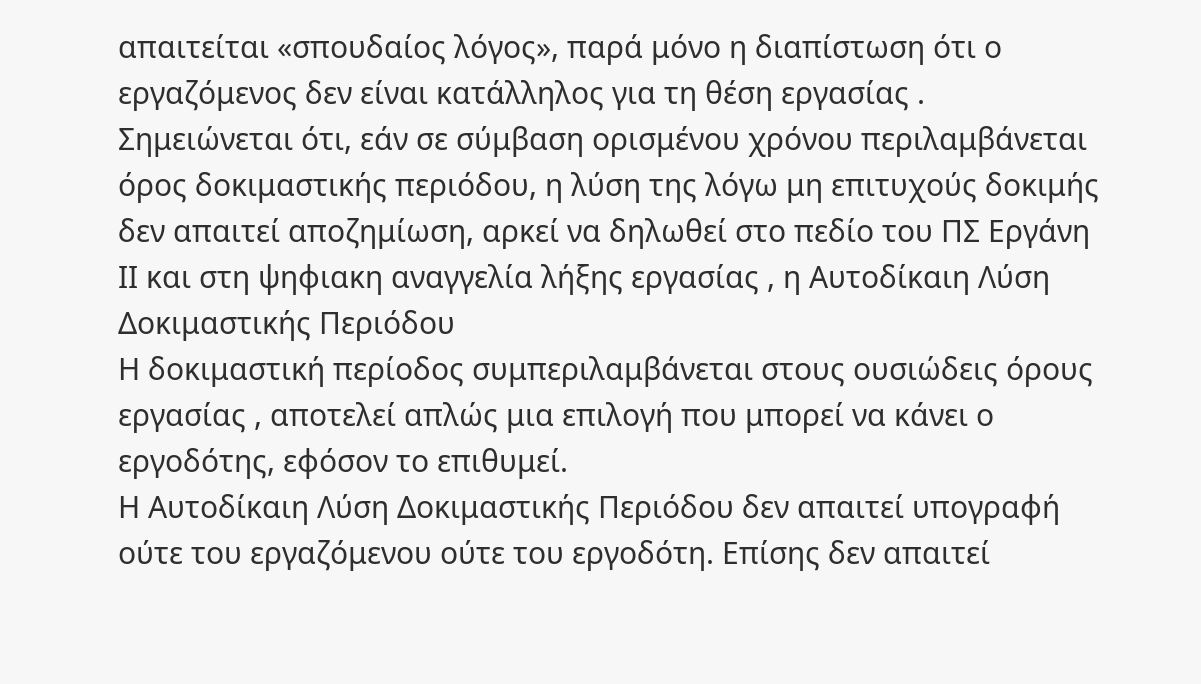απαιτείται «σπουδαίος λόγος», παρά μόνο η διαπίστωση ότι ο εργαζόμενος δεν είναι κατάλληλος για τη θέση εργασίας .
Σημειώνεται ότι, εάν σε σύμβαση ορισμένου χρόνου περιλαμβάνεται όρος δοκιμαστικής περιόδου, η λύση της λόγω μη επιτυχούς δοκιμής δεν απαιτεί αποζημίωση, αρκεί να δηλωθεί στο πεδίο του ΠΣ Εργάνη ΙΙ και στη ψηφιακη αναγγελία λήξης εργασίας , η Αυτοδίκαιη Λύση Δοκιμαστικής Περιόδου
Η δοκιμαστική περίοδος συμπεριλαμβάνεται στους ουσιώδεις όρους εργασίας , αποτελεί απλώς μια επιλογή που μπορεί να κάνει ο εργοδότης, εφόσον το επιθυμεί.
Η Αυτοδίκαιη Λύση Δοκιμαστικής Περιόδου δεν απαιτεί υπογραφή ούτε του εργαζόμενου ούτε του εργοδότη. Επίσης δεν απαιτεί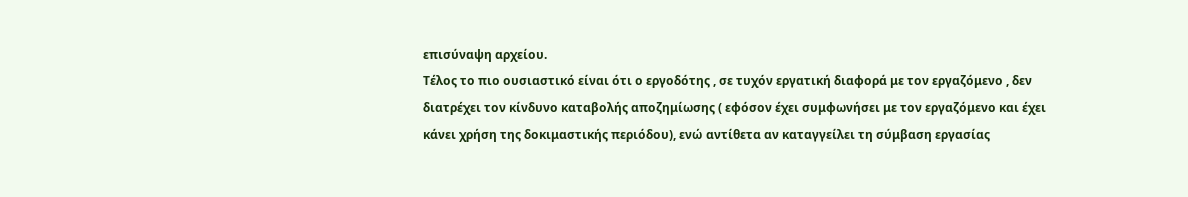επισύναψη αρχείου.
Τέλος το πιο ουσιαστικό είναι ότι ο εργοδότης , σε τυχόν εργατική διαφορά με τον εργαζόμενο , δεν διατρέχει τον κίνδυνο καταβολής αποζημίωσης ( εφόσον έχει συμφωνήσει με τον εργαζόμενο και έχει κάνει χρήση της δοκιμαστικής περιόδου), ενώ αντίθετα αν καταγγείλει τη σύμβαση εργασίας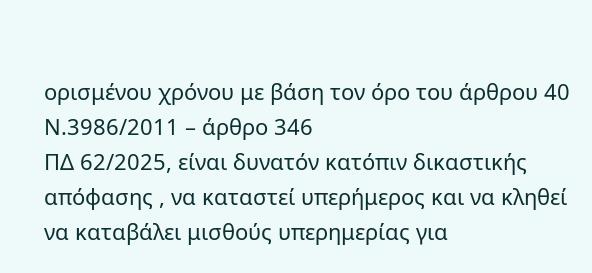ορισμένου χρόνου με βάση τον όρο του άρθρου 40
Ν.3986/2011 – άρθρο 346
ΠΔ 62/2025, είναι δυνατόν κατόπιν δικαστικής απόφασης , να καταστεί υπερήμερος και να κληθεί να καταβάλει μισθούς υπερημερίας για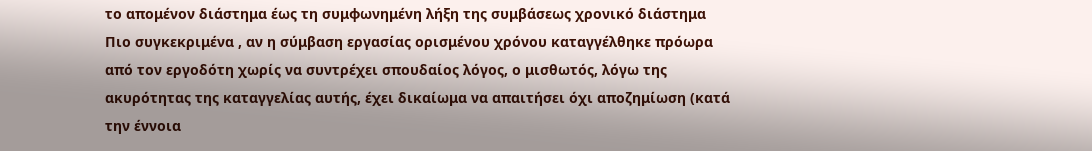το απομένον διάστημα έως τη συμφωνημένη λήξη της συμβάσεως χρονικό διάστημα
Πιο συγκεκριμένα , αν η σύμβαση εργασίας ορισμένου χρόνου καταγγέλθηκε πρόωρα από τον εργοδότη χωρίς να συντρέχει σπουδαίος λόγος, ο μισθωτός, λόγω της ακυρότητας της καταγγελίας αυτής, έχει δικαίωμα να απαιτήσει όχι αποζημίωση (κατά την έννοια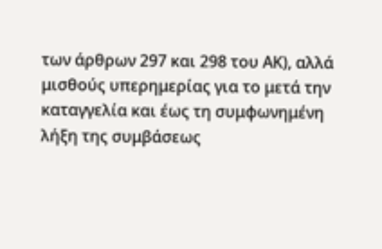των άρθρων 297 και 298 του ΑΚ), αλλά μισθούς υπερημερίας για το μετά την καταγγελία και έως τη συμφωνημένη λήξη της συμβάσεως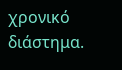χρονικό διάστημα.